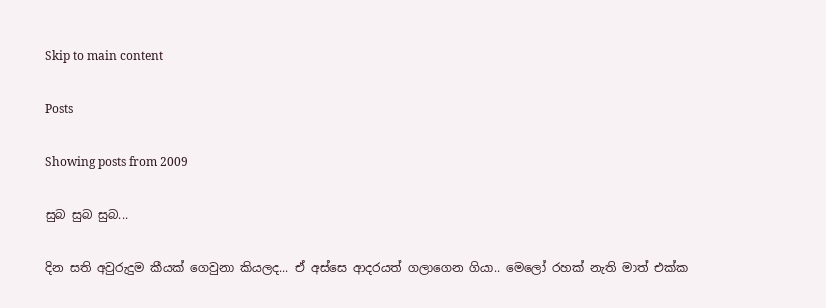Skip to main content

Posts

Showing posts from 2009

සුබ සුබ සුබ...

දින සති අවුරුදුම කීයක් ගෙවුනා කියලද... ඒ අස්සෙ ආදරයත් ගලාගෙන ගියා.. මෙලෝ රහක් නැති මාත් එක්ක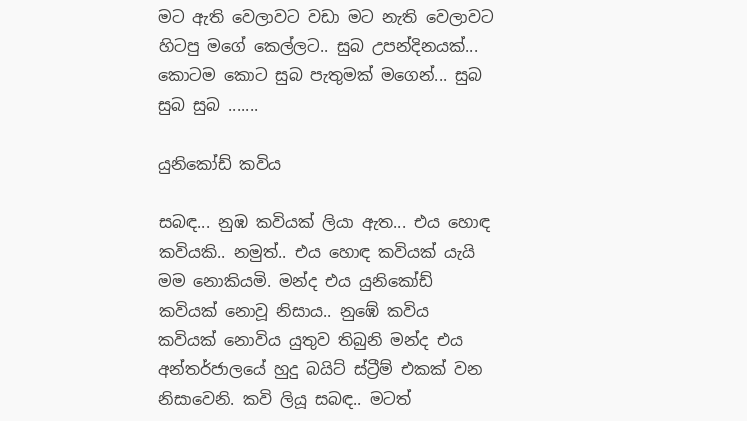මට ඇති වෙලාවට වඩා මට නැති වෙලාවට හිටපු මගේ කෙල්ලට.. සුබ උපන්දිනයක්... කොටම කොට සුබ පැතුමක් මගෙන්... සුබ සුබ සුබ .......

යුනිකෝඩ් කවිය

සබඳ... නුඹ කවියක් ලියා ඇත... එය හොඳ කවියකි.. නමුත්.. එය හොඳ කවියක් යැයි මම නොකියමි. මන්ද එය යුනිකෝඩ් කවියක් නොවූ නිසාය.. නුඹේ කවිය කවියක් නොවිය යුතුව තිබුනි මන්ද එය අන්තර්ජාලයේ හුදු බයිට් ස්ට්‍රීම් එකක් වන නිසාවෙනි. කවි ලියූ සබඳ.. මටත්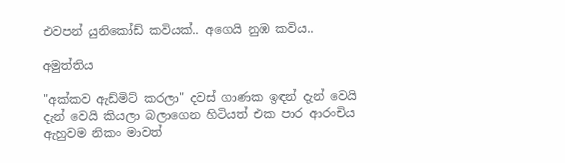එවපන් යුනිකෝඩ් කවියක්.. අගෙයි නුඹ කවිය..

අමුත්තිය

"අක්කව ඇඩ්මිට් කරලා" දවස් ගාණක ඉඳන් දැන් වෙයි දැන් වෙයි කියලා බලාගෙන හිටියත් එක පාර ආරංචිය ඇහුවම නිකං මාවත්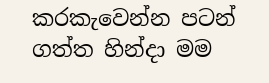කරකැවෙන්න පටන් ගත්ත හින්දා මම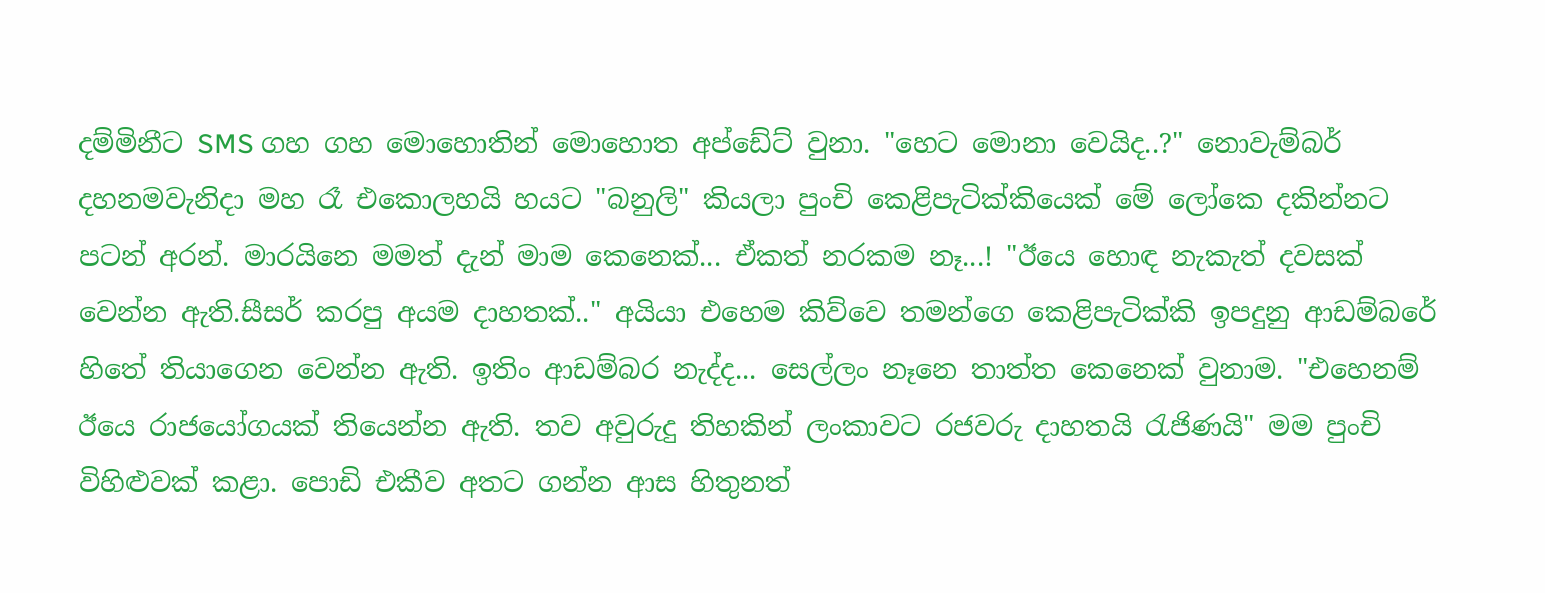දම්මිනීට SMS ගහ ගහ මොහොතින් මොහොත අප්ඩේට් වුනා. "හෙට මොනා වෙයිද..?" නොවැම්බර් දහනමවැනිදා මහ රෑ එකොලහයි හයට "බනුලි" කියලා පුංචි කෙළිපැටික්කියෙක් මේ ලෝකෙ දකින්නට පටන් අරන්. මාරයිනෙ මමත් දැන් මාම කෙනෙක්... ඒකත් නරකම නෑ...! "ඊයෙ හොඳ නැකැත් දවසක් වෙන්න ඇති.සීසර් කරපු අයම දාහතක්.." අයියා එහෙම කිව්වෙ තමන්ගෙ කෙළිපැටික්කි ඉපදුනු ආඩම්බරේ හිතේ තියාගෙන වෙන්න ඇති. ඉතිං ආඩම්බර නැද්ද... සෙල්ලං නෑනෙ තාත්ත කෙනෙක් වුනාම. "එහෙනම් ඊයෙ රාජයෝගයක් තියෙන්න ඇති. තව අවුරුදු තිහකින් ලංකාවට රජවරු දාහතයි රැජිණයි" මම පුංචි විහිළුවක් කළා. පොඩි එකීව අතට ගන්න ආස හිතුනත්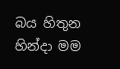බය හිතුන හින්දා මම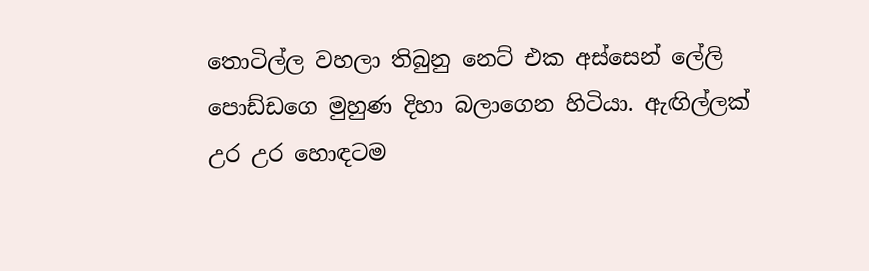තොටිල්ල වහලා තිබුනු නෙට් එක අස්සෙන් ලේලි පොඩ්ඩගෙ මුහුණ දිහා බලාගෙන හිටියා. ඇඟිල්ලක් උර උර හොඳටම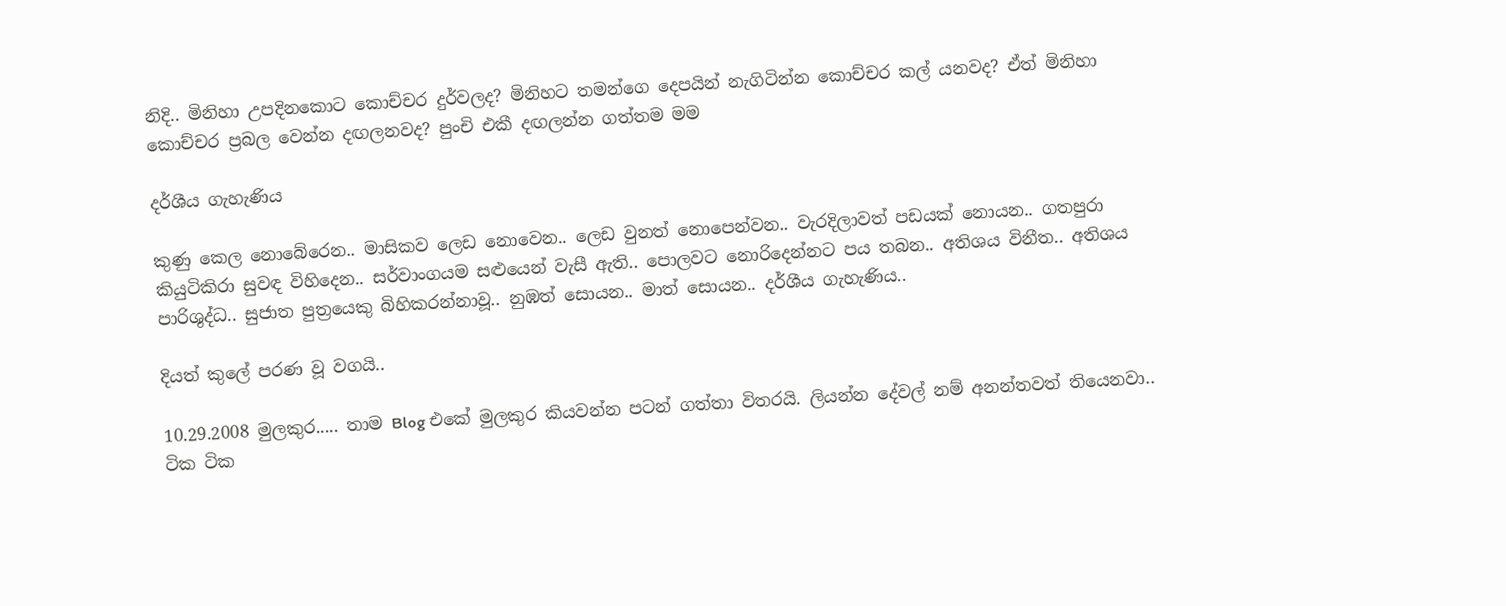නිදි.. මිනිහා උපදිනකොට කොච්චර දුර්වලද? මිනිහට තමන්ගෙ දෙපයින් නැගිටින්න කොච්චර කල් යනවද? ඒත් මිනිහා කොච්චර ප්‍රබල වෙන්න දඟලනවද? පුංචි එකී දඟලන්න ගත්තම මම

දර්ශීය ගැහැණිය

කුණු කෙල නොබේරෙන.. මාසිකව ලෙඩ නොවෙන.. ලෙඩ වුනත් නොපෙන්වන.. වැරදිලාවත් පඩයක් නොයන.. ගතපුරා කියුටිකිරා සුවඳ විහිදෙන.. සර්වාංගයම සළුයෙන් වැසී ඇති.. පොලවට නොරිදෙන්නට පය තබන.. අතිශය විනීත.. අතිශය පාරිශුද්ධ.. සුජාත පුත්‍රයෙකු බිහිකරන්නාවූ.. නුඹත් සොයන.. මාත් සොයන.. දර්ශීය ගැහැණිය..

දියත් කුලේ පරණ වූ වගයි..

10.29.2008 මුලකුර..... තාම Blog එකේ මුලකුර කියවන්න පටන් ගත්තා විතරයි. ලියන්න ‍දේවල් නම් අනන්තවත් තියෙනවා.. ටික ටික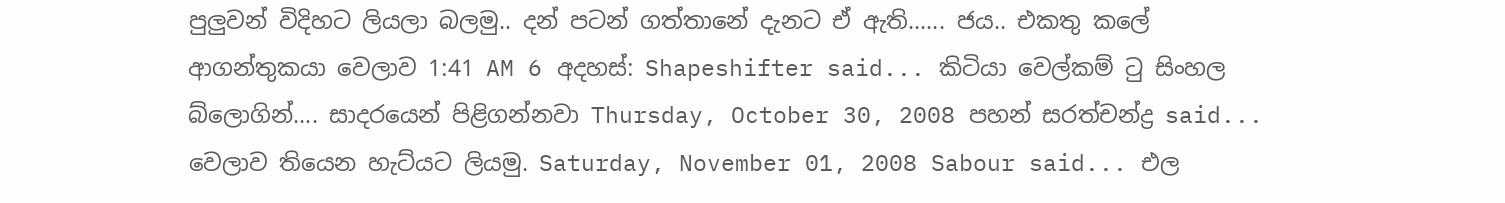පුලුවන් විදිහට ලියලා බලමු.. දන් පටන් ගත්තානේ දැනට ඒ ඇති...... ජය.. එකතු කලේ ආගන්තුකයා වෙලාව 1:41 AM 6 අදහස්: Shapeshifter said... කිටියා වෙල්කම් ටු සිංහල බ්ලොගින්.... සාදරයෙන් පිළිගන්නවා Thursday, October 30, 2008 පහන් සරත්චන්ද්‍ර said... වෙලාව තියෙන හැට්යට ලියමු. Saturday, November 01, 2008 Sabour said... එල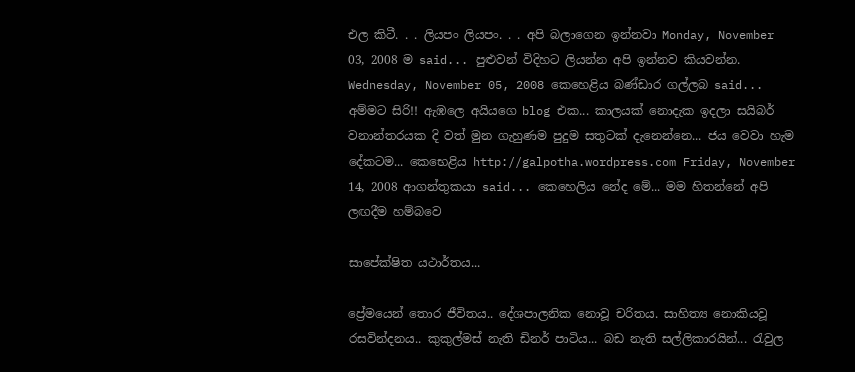එල කිටී. . . ලියපං ලියපං. . . අපි බලාගෙන ඉන්නවා Monday, November 03, 2008 ම said... පුළුවන් විදිහට ලියන්න අපි ඉන්නව කියවන්න. Wednesday, November 05, 2008 කෙහෙළිය බණ්ඩාර ගල්ලබ said... අම්මට සිරි!! ඇඹලෙ අයියගෙ blog එක... කාලයක් නොදැක ඉදලා සයිබර් වනාන්තරයක දි වත් මුන ගැහුණම පුදුම සතුටක් දැනෙන්නෙ... ජය වෙවා හැම දේකටම... කෙභෙළිය http://galpotha.wordpress.com Friday, November 14, 2008 ආගන්තුකයා said... කෙහෙලිය නේද මේ... මම හිතන්නේ අපි ලඟදීම හම්බවෙ

සාපේක්ෂිත යථාර්තය...

ප්‍රේමයෙන් තොර ජීවිතය.. දේශපාලනික නොවූ චරිතය. සාහිත්‍ය නොකියවූ රසවින්දනය.. කුකුල්මස් නැති ඩිනර් පාටිය... බඩ නැති සල්ලිකාරයින්... රැවුල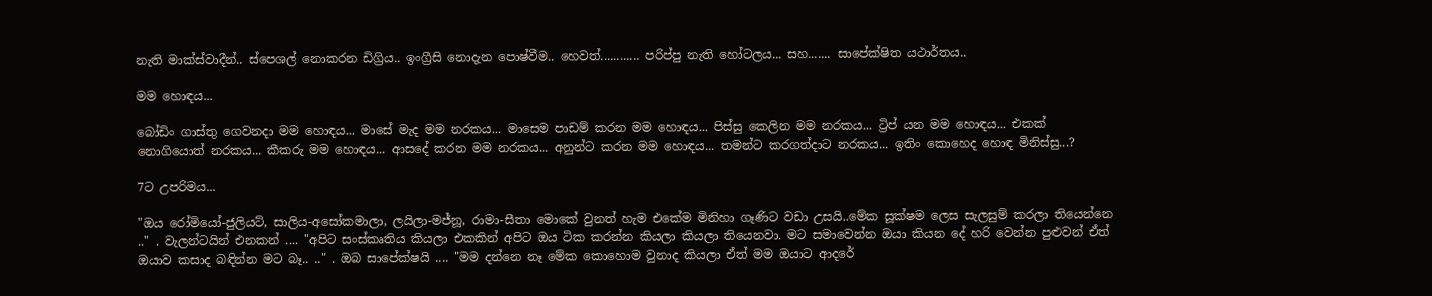නැති මාක්ස්වාදීන්.. ස්පෙශල් නොකරන ඩිග්‍රිය.. ඉංග්‍රීසි නොදැන පොෂ්වීම.. හෙවත්............ පරිප්පු නැති හෝටලය... සහ....... සාපේක්ෂිත යථාර්තය..

මම හොඳය...

බෝඩිං ගාස්තු ගෙවනදා මම හොඳය... මාසේ මැද මම නරකය... මාසෙම පාඩම් කරන මම හොඳය... පිස්සු කෙලින මම නරකය... ට්‍රිප් යන මම හොඳය... එකක් නොගියොත් නරකය... කීකරු මම හොඳය... ආසදේ කරන මම නරකය... අනුන්ට කරන මම හොඳය... තමන්ට කරගත්දාට නරකය... ඉතිං කොහෙද හොඳ මිනිස්සු...?

7ට උපරිමය...

"ඔය රෝමියෝ-ජුලියට්, සාලිය-අසෝකමාලා, ලයිලා-මජ්නූ, රාමා-සීතා මොකේ වුනත් හැම එකේම මිනිහා ගෑණිට වඩා උසයි..මේක සූක්ෂම ලෙස සැලසුම් කරලා තියෙන්නෙ .." . වැලන්ටයින් එනකන් .... "අපිට සංස්කෘතිය කියලා එකකින් අපිට ඔය ටික කරන්න කියලා කියලා තියෙනවා. මට සමාවෙන්න ඔයා කියන දේ හරි වෙන්න පුළුවන් ඒත් ඔයාව කසාද බඳින්න මට බෑ.. .." . ඔබ සාපේක්ෂයි .... "මම දන්නෙ නෑ මේක කොහොම වුනාද කියලා ඒත් මම ඔයාට ආදරේ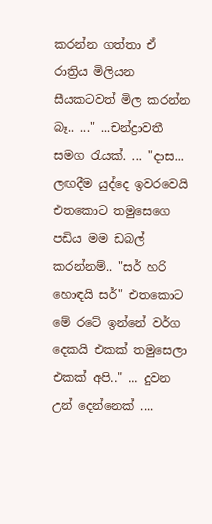කරන්න ගත්තා ඒ රාත්‍රිය මිලියන සීයකටවත් මිල කරන්න බෑ.. ..." ...චන්ද්‍රාවතී සමග රැයක්. ... "දාස... ලඟදීම යුද්දෙ ඉවරවෙයි එතකොට තමුසෙගෙ පඩිය මම ඩබල් කරන්නම්.. "සර් හරි හොඳයි සර්" එතකොට මේ රටේ ඉන්නේ වර්ග දෙකයි එකක් තමුසෙලා එකක් අපි.." ... දුවන උන් දෙන්නෙක් ....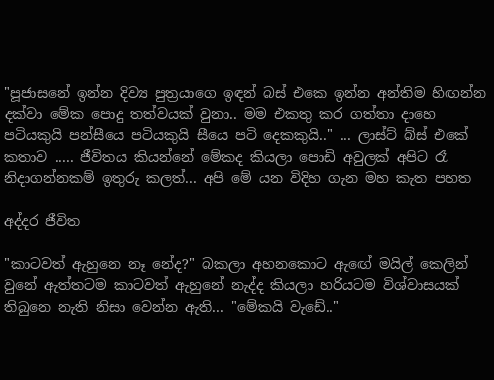"පූජාසනේ ඉන්න දිව්‍ය පුත්‍රයාගෙ ඉඳන් බස් එකෙ ඉන්න අන්තිම හිඟන්න දක්වා මේක පොදු තත්වයක් වුනා.. මම එකතු කර ගත්තා දාහෙ පටියකුයි පන්සීයෙ පටියකුයි සීයෙ පටි දෙකකුයි.." ... ලාස්ට් බ්ස් එකේ කතාව ..... ජීවිතය කියන්නේ මේකද කියලා පොඩි අවුලක් අපිට රෑ නිදාගන්නකම් ඉතුරු කලත්... අපි මේ යන විදිහ ගැන මහ කැත පහත

අද්දර ජීවිත

"කාටවත් ඇහුනෙ නෑ නේද?" බකලා අහනකොට ඇඟේ මයිල් කෙලින් වුනේ ඇත්තටම කාටවත් ඇහුනේ නැද්ද කියලා හරියටම විශ්වාසයක් තිබුනෙ නැති නිසා වෙන්න ඇති... "මේකයි වැඩේ.."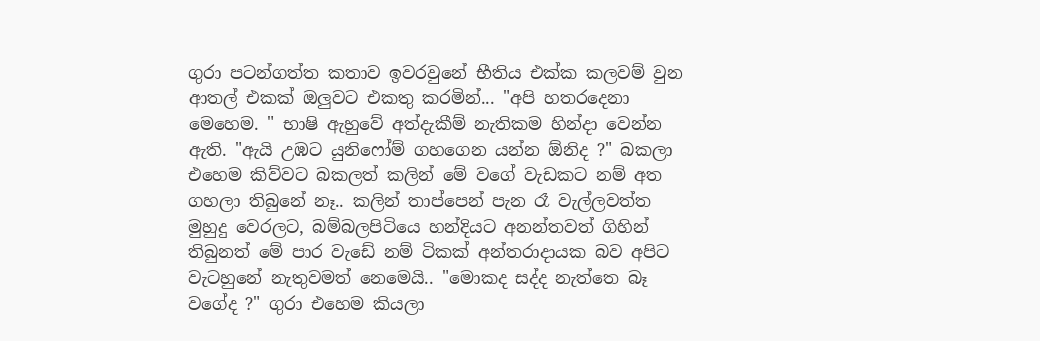ගුරා පටන්ගත්ත කතාව ඉවරවුනේ භීතිය එක්ක කලවම් වුන ආතල් එකක් ඔලුවට එකතු කරමින්... "අපි හතරදෙනා මෙහෙම. " භාෂි ඇහුවේ අත්දැකීම් නැතිකම හින්දා වෙන්න ඇති. "ඇයි උඹට යුනිෆෝම් ගහගෙන යන්න ඕනිද ?" බකලා එහෙම කිව්වට බකලත් කලින් මේ වගේ වැඩකට නම් අත ගහලා තිබුනේ නෑ.. කලින් තාප්පෙන් පැන රෑ වැල්ලවත්ත මුහුදු වෙරලට, බම්බලපිටියෙ හන්දියට අනන්තවත් ගිහින් තිබුනත් මේ පාර වැඩේ නම් ටිකක් අන්තරාදායක බව අපිට වැටහුනේ නැතුවමත් නෙමෙයි.. "මොකද සද්ද නැත්තෙ බෑ වගේද ?" ගුරා එහෙම කියලා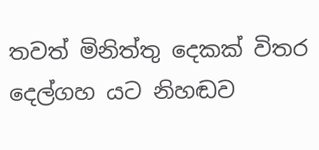තවත් මිනිත්තු දෙකක් විතර දෙල්ගහ යට නිහඬව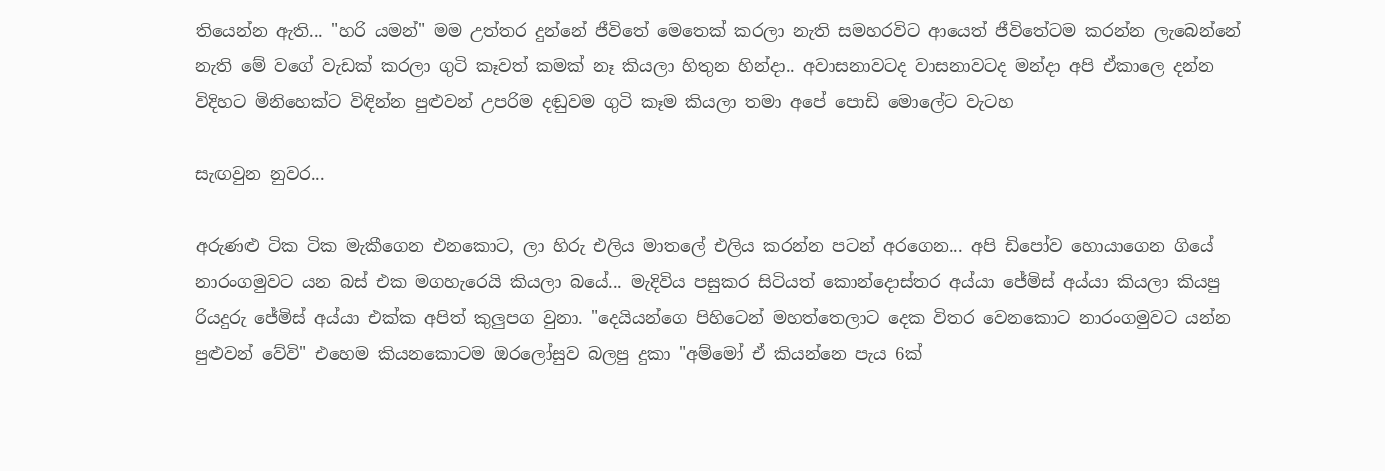තියෙන්න ඇති... "හරි යමන්" මම උත්තර දුන්නේ ජීවිතේ මෙතෙක් කරලා නැති සමහරවිට ආයෙත් ජීවිතේටම කරන්න ලැබෙන්නේ නැති මේ වගේ වැඩක් කරලා ගුටි කෑවත් කමක් නෑ කියලා හිතුන හින්දා.. අවාසනාවටද වාසනාවටද මන්දා අපි ඒකාලෙ දන්න විදිහට මිනිහෙක්ට විඳින්න පුළුවන් උපරිම දඬුවම ගුටි කෑම කියලා තමා අපේ පොඩි මොලේට වැටහ

සැඟවුන නුවර...

අරුණළු ටික ටික මැකීගෙන එනකොට, ලා හිරු එලිය මාතලේ එලිය කරන්න පටන් අරගෙන... අපි ඩිපෝව හොයාගෙන ගියේ නාරංගමුවට යන බස් එක මගහැරෙයි කියලා බයේ... මැදිවිය පසුකර සිටියත් කොන්දොස්තර අය්යා ජේමිස් අය්යා කියලා කියපු රියදුරු ජේමිස් අය්යා එක්ක අපිත් කුලුපග වුනා. "දෙයියන්ගෙ පිහිටෙන් මහත්තෙලාට දෙක විතර වෙනකොට නාරංගමුවට යන්න පුළුවන් වේවි" එහෙම කියනකොටම ඔරලෝසුව බලපු දුකා "අම්මෝ ඒ කියන්නෙ පැය 6ක්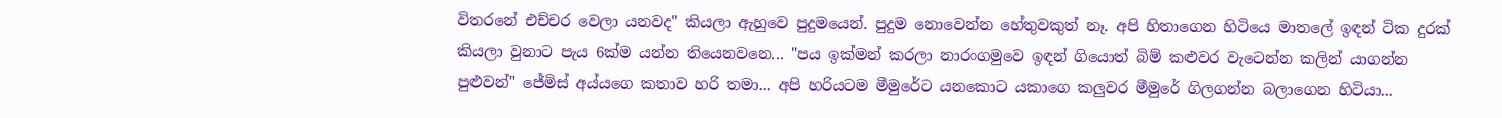විතරනේ එච්චර වෙලා යනවද" කියලා ඇහුවෙ පුදුමයෙන්. පුදුම නොවෙන්න හේතුවකුත් නෑ. අපි හිතාගෙන හිටියෙ මාතලේ ඉඳන් ටික දුරක් කියලා වුනාට පැය 6ක්ම යන්න තියෙනවනෙ... "පය ඉක්මන් කරලා නාරංගමුවෙ ඉඳන් ගියොත් බිම් කළුවර වැටෙන්න කලින් යාගන්න පුළුවන්" ජේමිස් අය්යගෙ කතාව හරි තමා... අපි හරියටම මීමුරේට යනකොට යකාගෙ කලුවර මීමුරේ ගිලගන්න බලාගෙන හිටියා...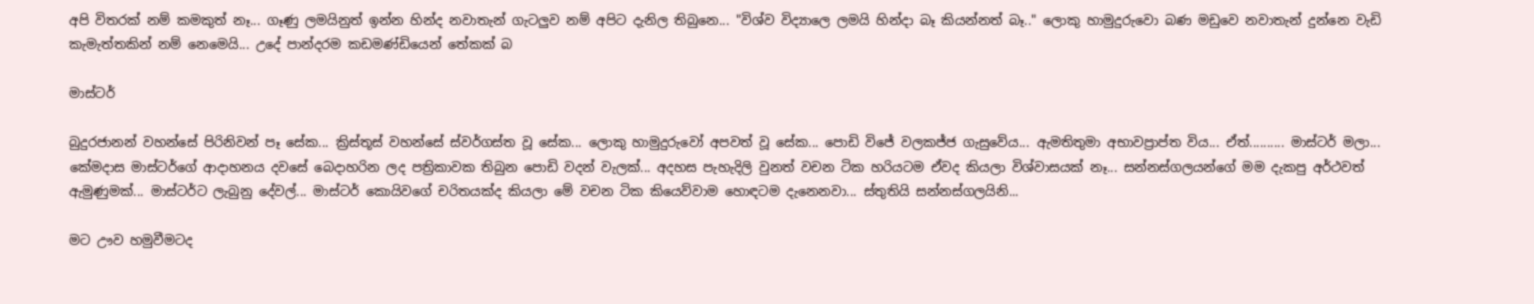අපි විතරක් නම් කමකුත් නෑ... ගෑණු ලමයිනුත් ඉන්න හින්ද නවාතැන් ගැටලුව නම් අපිට දැනිල තිබුනෙ... "විශ්ව විද්‍යාලෙ ලමයි හින්දා බෑ කියන්නත් බෑ.." ලොකු හාමුදුරුවො බණ මඩුවෙ නවාතැන් දුන්නෙ වැඩි කැමැත්තකින් නම් නෙමෙයි... උදේ පාන්දරම කඩමණ්ඩියෙන් තේකක් බ

මාස්ටර්

බුදුරජානන් වහන්සේ පිරිනිවන් පෑ සේක... ක්‍රිස්තූස් වහන්සේ ස්වර්ගස්ත වූ සේක... ලොකු හාමුදුරුවෝ අපවත් වූ සේක... පොඩි විජේ වලකජ්ජ ගැසුවේය... ඇමතිතුමා අභාවප්‍රාප්ත විය... ඒත්.......... මාස්ටර් මලා... කේමදාස මාස්ටර්ගේ ආදාහනය දවසේ බෙදාහරින ලද පත්‍රිකාවක තිබුන පොඩි වදන් වැලක්... අදහස පැහැදිලි වුනත් වචන ටික හරියටම ඒවද කියලා විශ්වාසයක් නෑ... සන්නස්ගලයන්ගේ මම දැකපු අර්ථවත් ඇමුණුමක්... මාස්ටර්ට ලැබුනු දේවල්... මාස්ටර් කොයිවගේ චරිතයක්ද කියලා මේ වචන ටික කියෙව්වාම හොඳටම දැනෙනවා... ස්තුතියි සන්නස්ගලයිනි...

මට ඌව හමුවීමටද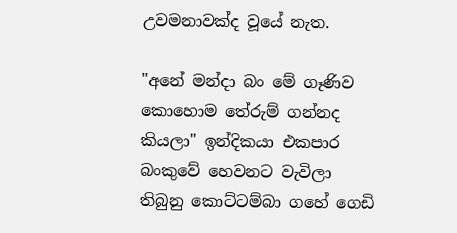උවමනාවක්ද වූයේ නැත.

"අනේ මන්දා බං මේ ගෑණිව කොහොම තේරුම් ගන්නද කියලා" ඉන්දිකයා එකපාර බංකුවේ හෙවනට වැවිලා තිබුනු කොට්ටම්බා ගහේ ගෙඩි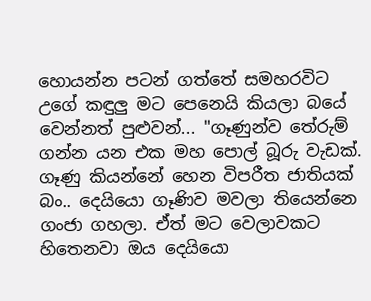හොයන්න පටන් ගත්තේ සමහරවිට උගේ කඳුලු මට පෙනෙයි කියලා බයේ වෙන්නත් පුළුවන්... "ගෑණුන්ව තේරුම් ගන්න යන එක මහ පොල් බූරු වැඩක්. ගෑණු කියන්නේ හෙන විපරීත ජාතියක් බං.. දෙයියො ගෑණිව මවලා තියෙන්නෙ ගංජා ගහලා. ඒත් මට වෙලාවකට හිතෙනවා ඔය දෙයියො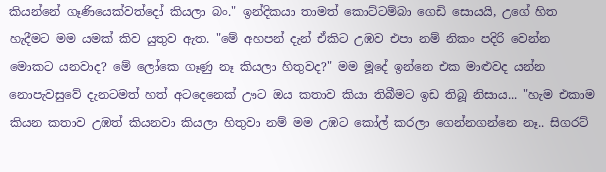කියන්නේ ගෑණියෙක්වත්දෝ කියලා බං." ඉන්දිකයා තාමත් කොට්ටම්බා ගෙඩි සොයයි, උගේ හිත හැදීමට මම යමක් කිව යුතුව ඇත. "මේ අහපන් දැන් ඒකිට උඹව එපා නම් නිකං පදිරි වෙන්න මොකට යනවාද? මේ ලෝකෙ ගෑණු නෑ කියලා හිතුවද?" මම මූදේ ඉන්නෙ එක මාළුවද යන්න නොපැවසුවේ දැනටමත් හත් අටදෙනෙක් ඌට ඔය කතාව කියා තිබීමට ඉඩ තිබූ නිසාය... "හැම එකාම කියන කතාව උඹත් කියනවා කියලා හිතුවා නම් මම උඹට කෝල් කරලා ගෙන්නගන්නෙ නෑ.. සිගරට්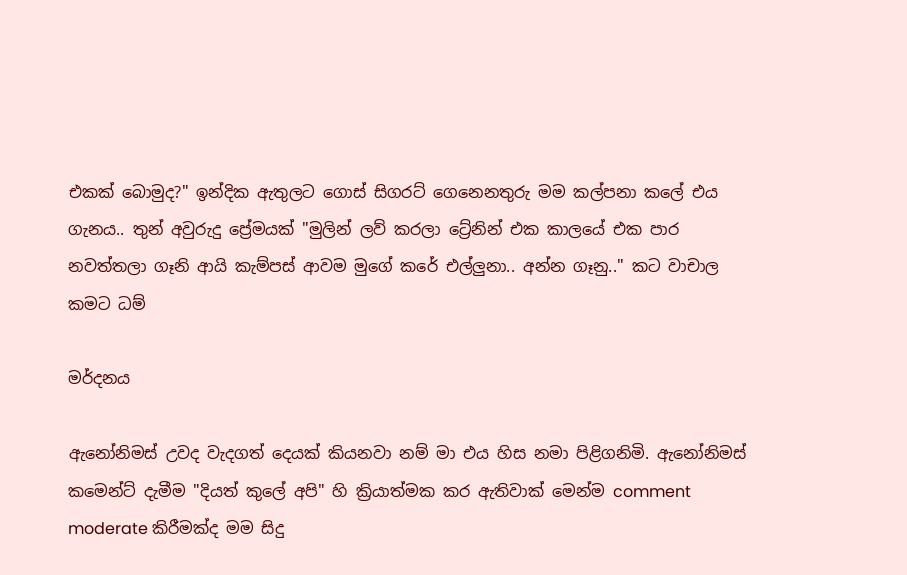එකක් බොමුද?" ඉන්දික ඇතුලට ගොස් සිගරට් ගෙනෙනතුරු මම කල්පනා කලේ එය ගැනය.. තුන් අවුරුදු ප්‍රේමයක් "මුලින් ලව් කරලා ට්‍රේනින් එක කාලයේ එක පාර නවත්තලා ගෑනි ආයි කැම්පස් ආවම මුගේ කරේ එල්ලුනා.. අන්න ගෑනු.." කට වාචාල කමට ධම්

මර්දනය

ඇනෝනිමස් උවද වැදගත් දෙයක් කියනවා නම් මා එය හිස නමා පිළිගනිමි. ඇනෝනිමස් කමෙන්ට් දැමීම "දියත් කුලේ අපි" හි ක්‍රියාත්මක කර ඇතිවාක් මෙන්ම comment moderate කිරීමක්ද මම සිදු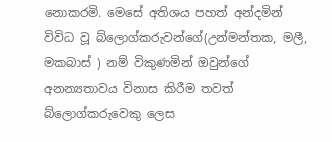නොකරමි. මෙසේ අතිශය පහත් අන්දමින් විවිධ වූ බ්ලොග්කරුවන්ගේ(උන්මන්තක, මලී, මකබාස් ) නම් විකුණමින් ඔවුන්ගේ අනන්‍යතාවය විනාස කිරීම තවත් බ්ලොග්කරුවෙකු ලෙස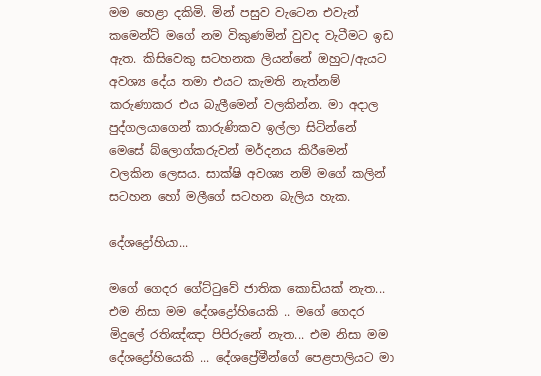මම හෙළා දකිමි. මින් පසුව වැටෙන එවැන් කමෙන්ට් මගේ නම විකුණමින් වුවද වැටීමට ඉඩ ඇත. කිසිවෙකු සටහනක ලියන්නේ ඔහුට/ඇයට අවශ්‍ය දේය තමා එයට කැමති නැත්නම් කරුණාකර එය බැලීමෙන් වලකින්න. මා අදාල පුද්ගලයාගෙන් කාරුණිකව ඉල්ලා සිටින්නේ මෙසේ බ්ලොග්කරුවන් මර්දනය කිරීමෙන් වලකින ලෙසය. සාක්ෂි අවශ්‍ය නම් මගේ කලින් සටහන හෝ මලීගේ සටහන බැලිය හැක.

දේශද්‍රෝහියා...

මගේ ගෙදර ගේට්ටුවේ ජාතික කොඩියක් නැත... එම නිසා මම දේශද්‍රෝහියෙකි .. මගේ ගෙදර මිදුලේ රතිඤ්ඤා පිපිරුනේ නැත... එම නිසා මම දේශද්‍රෝහියෙකි ... දේශප්‍රේමීන්ගේ පෙළපාලියට මා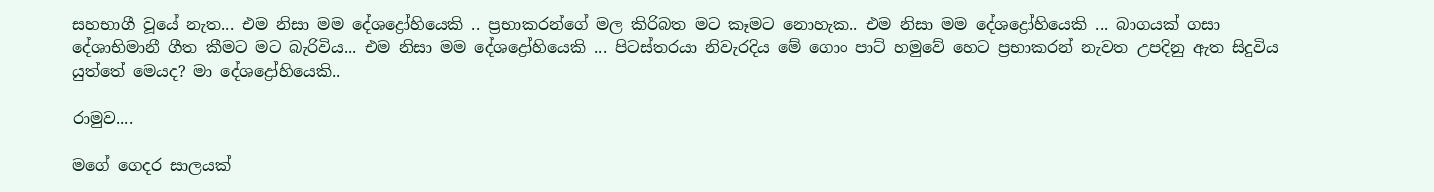සහභාගී වූයේ නැත... එම නිසා මම දේශද්‍රෝහියෙකි .. ප්‍රභාකරන්ගේ මල කිරිබත මට කෑමට නොහැක.. එම නිසා මම දේශද්‍රෝහියෙකි ... බාගයක් ගසා දේශාභිමානී ගීත කීමට මට බැරිවිය... එම නිසා මම දේශද්‍රෝහියෙකි ... පිටස්තරයා නිවැරදිය මේ ගොං පාට් හමුවේ හෙට ප්‍රභාකරන් නැවත උපදිනු ඇත සිදුවිය යුත්තේ මෙයද? මා දේශද්‍රෝහියෙකි..

රාමුව....

මගේ ගෙදර සාලයක්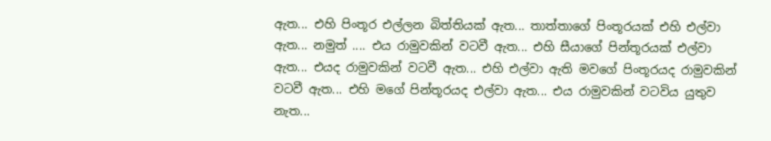ඇත... එහි පිංතූර එල්ලන බිත්තියක් ඇත... තාත්තාගේ පිංතූරයක් එහි එල්වා ඇත... නමුත් .... එය රාමුවකින් වටවී ඇත... එහි සීයාගේ පින්තූරයක් එල්වා ඇත... එයද රාමුවකින් වටවී ඇත... එහි එල්වා ඇති මවගේ පිංතූරයද රාමුවකින් වටවී ඇත... එහි මගේ පින්තූරයද එල්වා ඇත... එය රාමුවකින් වටවිය යුතුව නැත...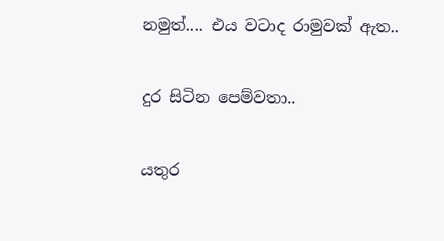නමුත්.... එය වටාද රාමුවක් ඇත..

දුර සිටින පෙම්වතා..

යතුර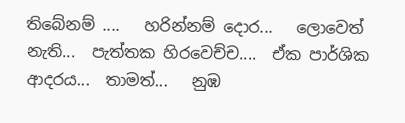තිබේනම් ....   හරින්නම් දොර...   ලොවෙත් නැති...  පැත්තක හිරවෙච්ච....  ඒක පාර්ශික ආදරය...  තාමත්...   නුඹ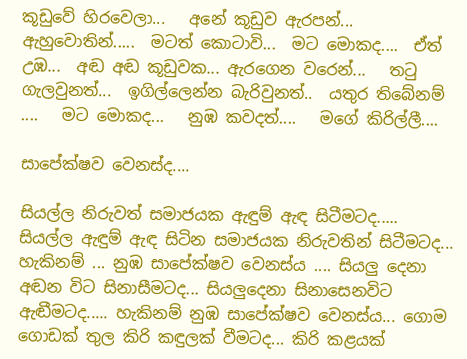කූඩුවේ හිරවෙලා...   අනේ කූඩුව ඇරපන්...  ඇහුවොතින්.....  මටත් කොටාවි...  මට මොකද....  ඒත් උඹ...  අඬ අඬ කූඩුවක... ඇරගෙන වරෙන්...   තටු ගැලවුනත්...  ඉගිල්ලෙන්න බැරිවුනත්..  යතුර තිබේනම් ....   මට මොකද...   නුඹ කවදත්....   මගේ කිරිල්ලී....

සාපේක්ෂව වෙනස්ද....

සියල්ල නිරුවත් සමාජයක ඇඳුම් ඇඳ සිටීමටද..... සියල්ල ඇඳුම් ඇඳ සිටින සමාජයක නිරුවතින් සිටීමටද... හැකිනම් ... නුඹ සාපේක්ෂව වෙනස්ය .... සියලු දෙනා අඬන විට සිනාසීමටද... සියලුදෙනා සිනාසෙනවිට ඇඬීමටද..... හැකිනම් නුඹ සාපේක්ෂව වෙනස්ය... ගොම ගොඩක් තුල කිරි කඳුලක් වීමටද... කිරි කළයක්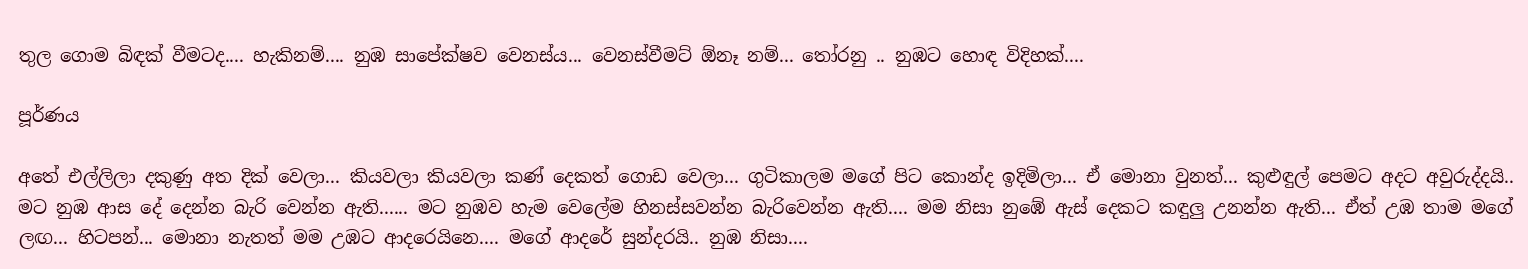තුල ගොම බිඳක් වීමටද.... හැකිනම්.... නුඹ සාපේක්ෂව වෙනස්ය... වෙනස්වීමට් ඕනෑ නම්... තෝරනු .. නුඹට හොඳ විදිහක්....

පූර්ණය

අතේ එල්ලිලා දකුණු අත දික් වෙලා... කියවලා කියවලා කණ් දෙකත් ගොඩ වෙලා... ගුටිකාලම මගේ පිට කොන්ද ඉදිමිලා... ඒ මොනා වුනත්... කුළුඳුල් පෙමට අදට අවුරුද්දයි.. මට නුඹ ආස දේ දෙන්න බැරි වෙන්න ඇති...... මට නුඹව හැම වෙලේම හිනස්සවන්න බැරිවෙන්න ඇති.... මම නිසා නුඹේ ඇස් දෙකට කඳුලු උනන්න ඇති... ඒත් උඹ තාම මගේ ලඟ... හිටපන්... මොනා නැතත් මම උඹට ආදරෙයිනෙ.... මගේ ආදරේ සුන්දරයි.. නුඹ නිසා....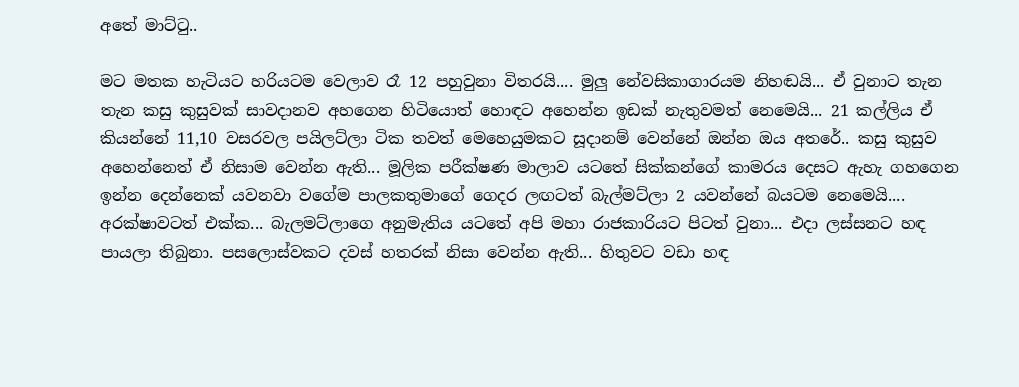අතේ මාට්ටු..

මට මතක හැටියට හරියටම වෙලාව රෑ 12 පහුවුනා විතරයි.... මුලු නේවසිකාගාරයම නිහඬයි... ඒ වුනාට තැන තැන කසු කුසුවක් සාවදානව අහගෙන හිටියොත් හොඳට අහෙන්න ඉඩක් නැතුවමත් නෙමෙයි... 21 කල්ලිය ඒ කියන්නේ 11,10 වසරවල පයිලට්ලා ටික තවත් මෙහෙයුමකට සූදානම් වෙන්නේ ඔන්න ඔය අතරේ.. කසු කුසුව අහෙන්නෙත් ඒ නිසාම වෙන්න ඇති... මූලික පරීක්ෂණ මාලාව යටතේ සික්කන්ගේ කාමරය දෙසට ඇහැ ගහගෙන ඉන්න දෙන්නෙක් යවනවා වගේම පාලකතුමාගේ ගෙදර ලඟටත් බැල්මට්ලා 2 යවන්නේ බයටම නෙමෙයි.... අරක්ෂාවටත් එක්ක... බැලමට්ලාගෙ අනුමැතිය යටතේ අපි මහා රාජකාරියට පිටත් වුනා... එදා ලස්සනට හඳ පායලා තිබුනා. පසලොස්වකට දවස් හතරක් නිසා වෙන්න ඇති... හිතුවට වඩා හඳ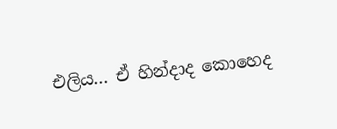එලිය... ඒ හින්දාද කොහෙද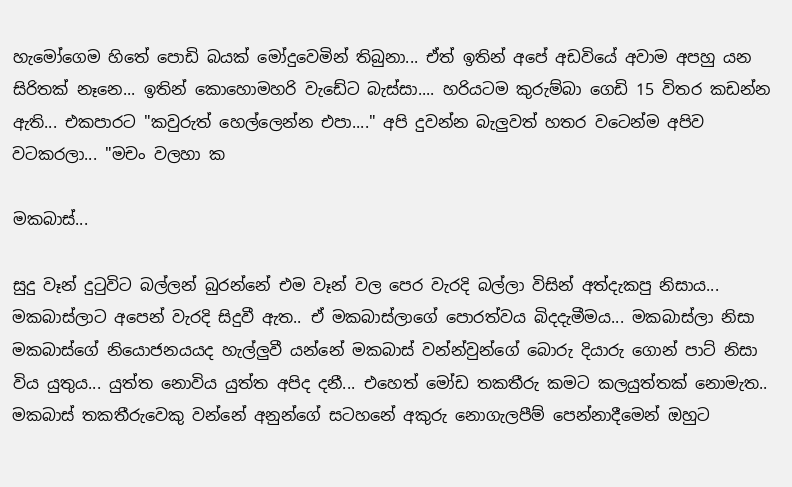හැමෝගෙම හිතේ පොඩි බයක් මෝදුවෙමින් තිබුනා... ඒත් ඉතින් අපේ අඩවියේ අවාම අපහු යන සිරිතක් නෑනෙ... ඉතින් කොහොමහරි වැඩේට බැස්සා.... හරියටම කුරුම්බා ගෙඩි 15 විතර කඩන්න ඇති... එකපාරට "කවුරුත් හෙල්ලෙන්න එපා...." අපි දුවන්න බැලුවත් හතර වටෙන්ම අපිව වටකරලා... "මචං වලහා ක

මකබාස්...

සුදු වෑන් දුටුවිට බල්ලන් බුරන්නේ එම වෑන් වල පෙර වැරදි බල්ලා විසින් අත්දැකපු නිසාය... මකබාස්ලාට අපෙන් වැරදි සිදුවී ඇත.. ඒ මකබාස්ලාගේ පොරත්වය බිදදැමීමය... මකබාස්ලා නිසා මකබාස්ගේ නියොජනයයද හැල්ලුවී යන්නේ මකබාස් වන්න්වුන්ගේ බොරු දියාරු ගොන් පාට් නිසා විය යුතුය... යුත්ත නොවිය යුත්ත අපිද දනී... එහෙත් මෝඩ තකතීරු කමට කලයුත්තක් නොමැත.. මකබාස් තකතීරුවෙකු වන්නේ අනුන්ගේ සටහනේ අකුරු නොගැලපීම් පෙන්නාදීමෙන් ඔහුට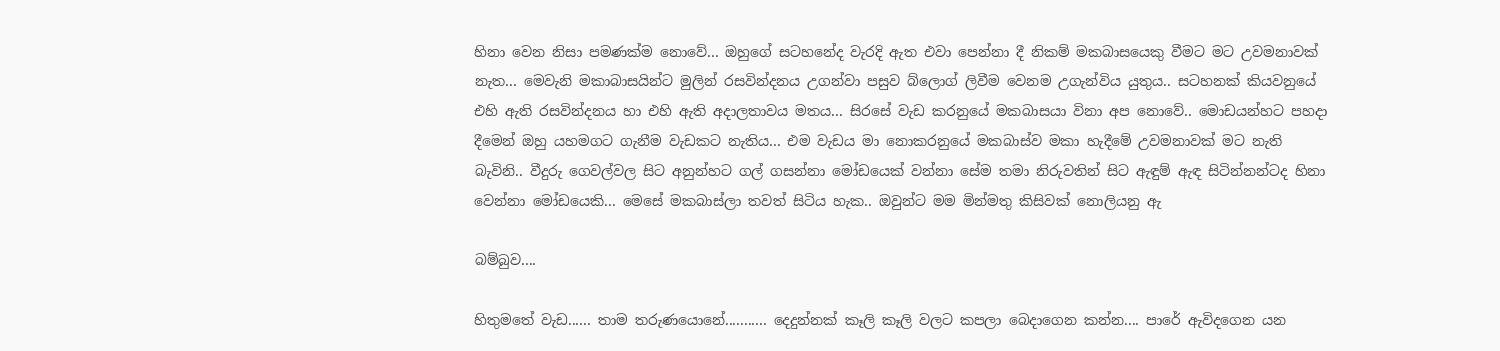හිනා වෙන නිසා පමණක්ම නොවේ... ඔහුගේ සටහනේද වැරදි ඇත එවා පෙන්නා දී නිකම් මකබාසයෙකු වීමට මට උවමනාවක් නැත... මෙවැනි මකාබාසයින්ට මුලින් රසවින්දනය උගන්වා පසුව බ්ලොග් ලිවීම වෙනම උගැන්විය යුතුය.. සටහනක් කියවනුයේ එහි ඇති රසවින්දනය හා එහි ඇති අදාලතාවය මතය... සිරසේ වැඩ කරනුයේ මකබාසයා විනා අප නොවේ.. මොඩයන්හට පහදා දීමෙන් ඔහු යහමගට ගැනීම වැඩකට නැතිය... එම වැඩය මා නොකරනුයේ මකබාස්ව මකා හැදීමේ උවමනාවක් මට නැති බැවිනි.. වීදුරු ගෙවල්වල සිට අනුන්හට ගල් ගසන්නා මෝඩයෙක් වන්නා සේම තමා නිරුවතින් සිට ඇඳුම් ඇඳ සිටින්නන්ටද හිනා වෙන්නා මෝඩයෙකි... මෙසේ මකබාස්ලා තවත් සිටිය හැක.. ඔවුන්ට මම මින්මතු කිසිවක් නොලියනු ඇ

බම්බුව....

හිතුමතේ වැඩ...... තාම තරුණයොනේ........... දෙදුන්නක් කෑලි කෑලි වලට කපලා බෙදාගෙන කන්න.... පාරේ ඇවිදගෙන යන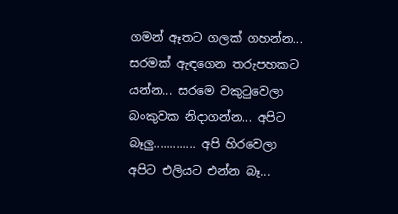ගමන් ඈතට ගලක් ගහන්න... සරමක් ඇඳගෙන තරුපහකට යන්න... සරමෙ වකුටුවෙලා බංකුවක නිදාගන්න... අපිට බෑලු............. අපි හිරවෙලා අපිට එලියට එන්න බෑ...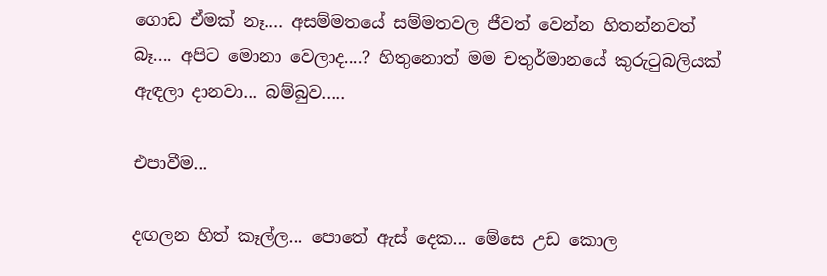ගොඩ ඒමක් නෑ.... අසම්මතයේ සම්මතවල ජීවත් වෙන්න හිතන්නවත් බෑ.... අපිට මොනා වෙලාද....? හිතුනොත් මම චතුර්මානයේ කුරුටුබලියක් ඇඳලා දානවා... බම්බුව.....

එපාවීම...

දඟලන හිත් කෑල්ල... පොතේ ඇස් දෙක... මේසෙ උඩ කොල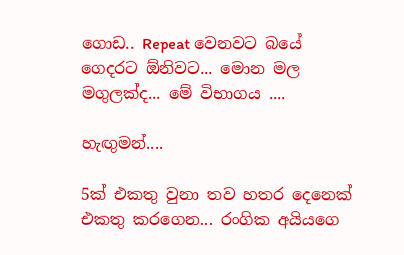ගොඩ.. Repeat වෙනවට බයේ ගෙදරට ඕනිවට... මොන මල මගුලක්ද... මේ විභාගය ....

හැඟුමන්....

5ක් එකතු වුනා තව හතර දෙනෙක් එකතු කරගෙන... රංගික අයියගෙ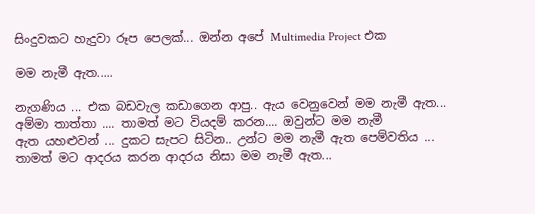සිංදුවකට හැදුවා රූප පෙලක්... ඔන්න අපේ Multimedia Project එක

මම නැමී ඇත.....

නැගණිය ... එක බඩවැල කඩාගෙන ආපු.. ඇය වෙනුවෙන් මම නැමී ඇත... අම්මා තාත්තා .... තාමත් මට වියදම් කරන.... ඔවුන්ට මම නැමී ඇත ‍යහළුවන් ... දුකට සැපට සිටින.. උන්ට මම නැමී ඇත පෙම්වතිය ... තාමත් මට ආදරය කරන ආදරය නිසා මම නැමී ඇත...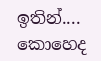ඉතින්.... කොහෙද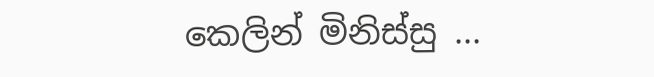කෙලින් මිනිස්සු ...